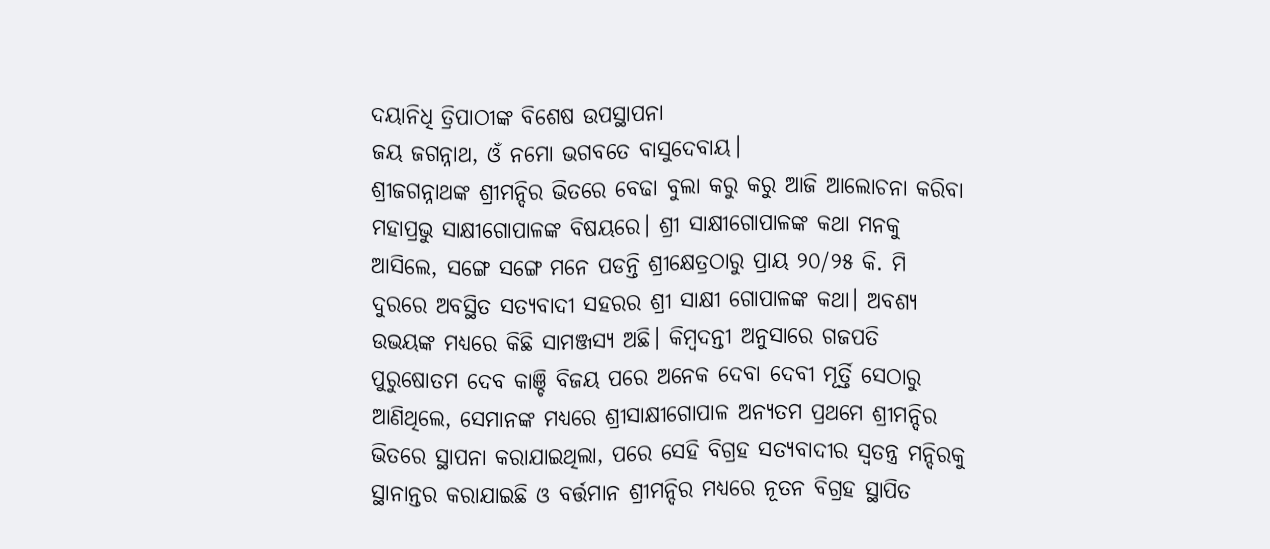ଦୟାନିଧି ତ୍ରିପାଠୀଙ୍କ ବିଶେଷ ଉପସ୍ଥାପନା
ଜୟ ଜଗନ୍ନାଥ, ଓଁ ନମୋ ଭଗବତେ ବାସୁଦେବାୟ।
ଶ୍ରୀଜଗନ୍ନାଥଙ୍କ ଶ୍ରୀମନ୍ଦିର ଭିତରେ ବେଢା ବୁଲା କରୁ କରୁ ଆଜି ଆଲୋଚନା କରିବା ମହାପ୍ରଭୁ ସାକ୍ଷୀଗୋପାଳଙ୍କ ବିଷୟରେ। ଶ୍ରୀ ସାକ୍ଷୀଗୋପାଳଙ୍କ କଥା ମନକୁ ଆସିଲେ, ସଙ୍ଗେ ସଙ୍ଗେ ମନେ ପଡନ୍ତି ଶ୍ରୀକ୍ଷେତ୍ରଠାରୁ ପ୍ରାୟ ୨୦/୨୫ କି. ମି ଦୁରରେ ଅବସ୍ଥିତ ସତ୍ୟବାଦୀ ସହରର ଶ୍ରୀ ସାକ୍ଷୀ ଗୋପାଳଙ୍କ କଥା। ଅବଶ୍ୟ ଉଭୟଙ୍କ ମଧ୍ୟରେ କିଛି ସାମଞ୍ଜସ୍ୟ ଅଛି। କିମ୍ବଦନ୍ତୀ ଅନୁସାରେ ଗଜପତି ପୁରୁଷୋତମ ଦେବ କାଞ୍ଚି ବିଜୟ ପରେ ଅନେକ ଦେବା ଦେବୀ ମୂର୍ତ୍ତି ସେଠାରୁ ଆଣିଥିଲେ, ସେମାନଙ୍କ ମଧ୍ୟରେ ଶ୍ରୀସାକ୍ଷୀଗୋପାଳ ଅନ୍ୟତମ ପ୍ରଥମେ ଶ୍ରୀମନ୍ଦିର ଭିତରେ ସ୍ଥାପନା କରାଯାଇଥିଲା, ପରେ ସେହି ବିଗ୍ରହ ସତ୍ୟବାଦୀର ସ୍ୱତନ୍ତ୍ର ମନ୍ଦିରକୁ ସ୍ଥାନାନ୍ତର କରାଯାଇଛି ଓ ବର୍ତ୍ତମାନ ଶ୍ରୀମନ୍ଦିର ମଧ୍ୟରେ ନୂତନ ବିଗ୍ରହ ସ୍ଥାପିତ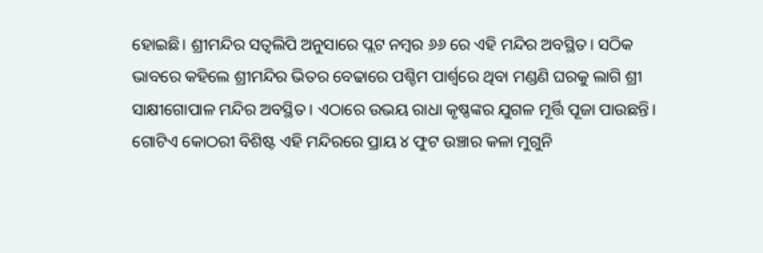ହୋଇଛି। ଶ୍ରୀମନ୍ଦିର ସତ୍ୱଲିପି ଅନୁସାରେ ପ୍ଲଟ ନମ୍ବର ୬୬ ରେ ଏହି ମନ୍ଦିର ଅବସ୍ଥିତ। ସଠିକ ଭାବରେ କହିଲେ ଶ୍ରୀମନ୍ଦିର ଭିତର ବେଢାରେ ପଶ୍ଚିମ ପାର୍ଶ୍ଵରେ ଥିବା ମଣ୍ଡଣି ଘରକୁ ଲାଗି ଶ୍ରୀ ସାକ୍ଷୀଗୋପାଳ ମନ୍ଦିର ଅବସ୍ଥିତ । ଏଠାରେ ଉଭୟ ରାଧା କୃଷ୍ଣଙ୍କର ଯୁଗଳ ମୂର୍ତ୍ତି ପୂଜା ପାଉଛନ୍ତି। ଗୋଟିଏ କୋଠରୀ ବିଶିଷ୍ଟ ଏହି ମନ୍ଦିରରେ ପ୍ରାୟ ୪ ଫୁଟ ଉଞ୍ଚାର କଳା ମୁଗୁନି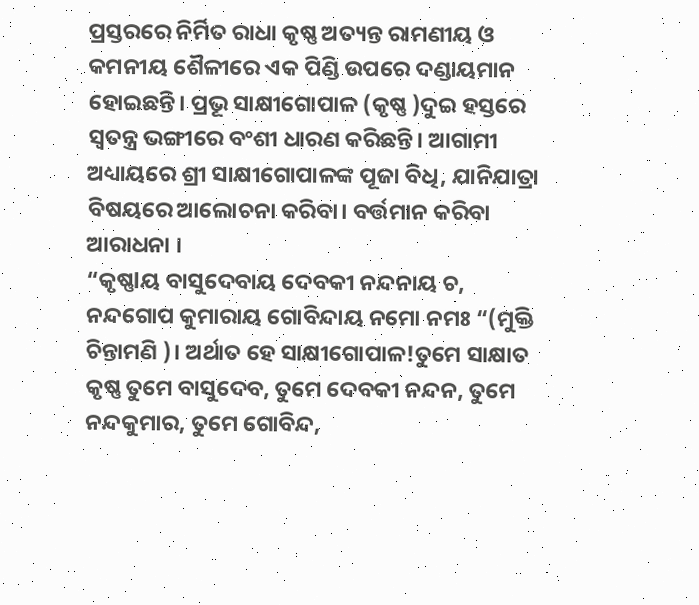ପ୍ରସ୍ତରରେ ନିର୍ମିତ ରାଧା କୃଷ୍ଣ ଅତ୍ୟନ୍ତ ରାମଣୀୟ ଓ କମନୀୟ ଶୈଳୀରେ ଏକ ପିଣ୍ଡି ଉପରେ ଦଣ୍ଡାୟମାନ ହୋଇଛନ୍ତି। ପ୍ରଭୂ ସାକ୍ଷୀଗୋପାଳ (କୃଷ୍ଣ )ଦୁଇ ହସ୍ତରେ ସ୍ୱତନ୍ତ୍ର ଭଙ୍ଗୀରେ ବଂଶୀ ଧାରଣ କରିଛନ୍ତି। ଆଗାମୀ ଅଧ୍ୟାୟରେ ଶ୍ରୀ ସାକ୍ଷୀଗୋପାଳଙ୍କ ପୂଜା ବିଧି, ଯାନିଯାତ୍ରା ବିଷୟରେ ଆଲୋଚନା କରିବା। ବର୍ତ୍ତମାନ କରିବା ଆରାଧନା ।
“କୃଷ୍ଣlୟ ବାସୁଦେବାୟ ଦେବକୀ ନନ୍ଦନାୟ ଚ, ନନ୍ଦଗୋପ କୁମାରାୟ ଗୋବିନ୍ଦାୟ ନମୋ ନମଃ “(ମୁକ୍ତି ଚିନ୍ତାମଣି )। ଅର୍ଥାତ ହେ ସାକ୍ଷୀଗୋପାଳ!ତୁମେ ସାକ୍ଷାତ କୃଷ୍ଣ ତୁମେ ବାସୁଦେବ, ତୁମେ ଦେବକୀ ନନ୍ଦନ, ତୁମେ ନନ୍ଦକୁମାର, ତୁମେ ଗୋବିନ୍ଦ,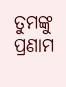ତୁମଙ୍କୁ ପ୍ରଣାମ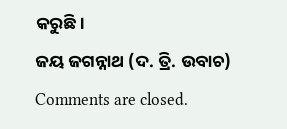କରୁଛି।
ଜୟ ଜଗନ୍ନାଥ (ଦ. ତ୍ରି. ଉବାଚ)
Comments are closed.